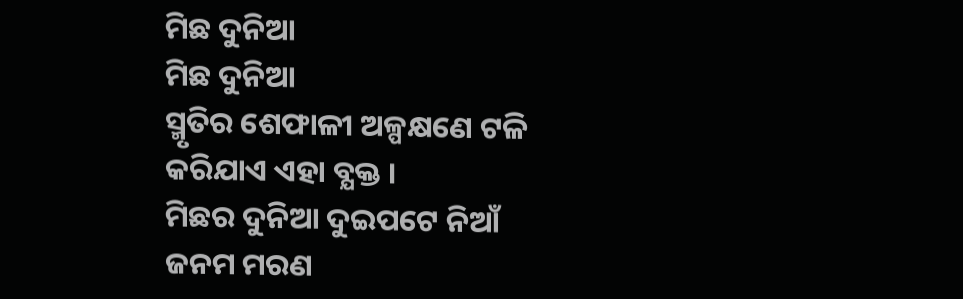ମିଛ ଦୁନିଆ
ମିଛ ଦୁନିଆ
ସ୍ମୃତିର ଶେଫାଳୀ ଅଳ୍ପକ୍ଷଣେ ଟଳି
କରିଯାଏ ଏହା ବ୍ଯକ୍ତ ।
ମିଛର ଦୁନିଆ ଦୁଇପଟେ ନିଆଁ
ଜନମ ମରଣ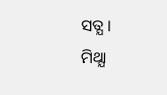ସତ୍ଯ ।
ମିଥ୍ଯା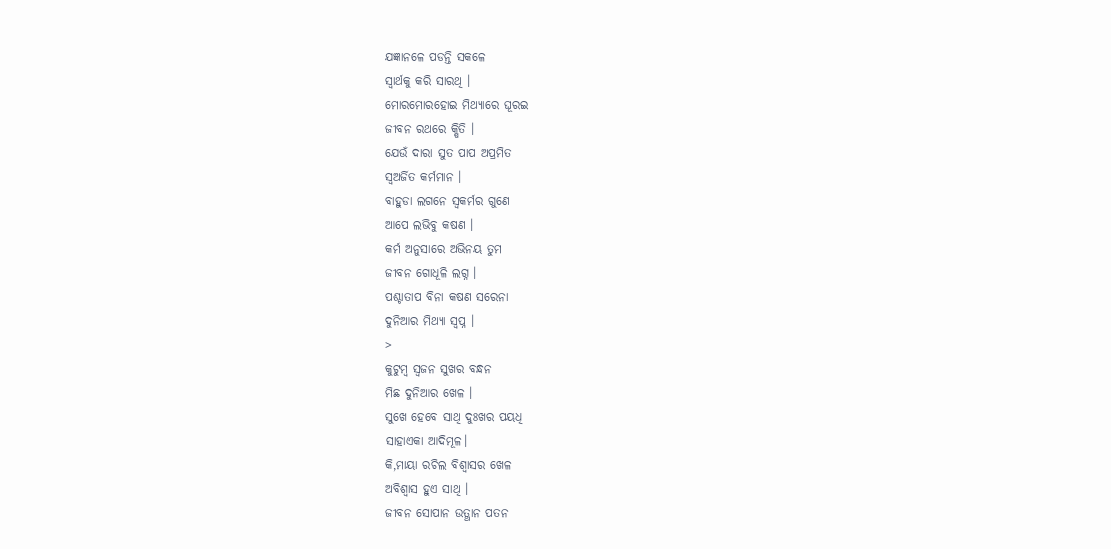ଯଜ୍ଞାନଳେ ପଡନ୍ତି ସକଳେ
ସ୍ବାର୍ଥକୁ କରି ସାରଥି ।
ମୋରମୋରହୋଇ ମିଥ୍ଯାରେ ଘୂରଇ
ଜୀବନ ରଥରେ କ୍ଷିତି ।
ଯେଉଁ ଦାରା ସୁତ ପାପ ଅପ୍ରମିତ
ସ୍ବଅର୍ଜିତ କର୍ମମାନ ।
ବାହୁଡା ଲଗନେ ସ୍ବକର୍ମର ଗୁଣେ
ଆପେ ଲଭିବୁ କଷଣ ।
କର୍ମ ଅନୁସାରେ ଅଭିନୟ ତୁମ
ଜୀବନ ଗୋଧୂଳି ଲଗ୍ନ ।
ପଶ୍ଚାତାପ ବିନା କଷଣ ସରେନା
ଦୁନିଆର ମିଥ୍ଯା ସ୍ବପ୍ନ ।
>
କୁଟୁମ୍ବ ସ୍ବଜନ ସୁଖର ବନ୍ଧନ
ମିଛ ଦୁନିଆର ଖେଳ ।
ସୁଖେ ହେବେ ସାଥି ଦୁଃଖର ପୟଧି
ସାହାଏକା ଆଦିମୂଳ।
କି,ମାୟା ରଚିଲ ବିଶ୍ବାସର ଖେଳ
ଅବିଶ୍ବାସ ହୁଏ ସାଥି ।
ଜୀବନ ସୋପାନ ଉତ୍ଥାନ ପତନ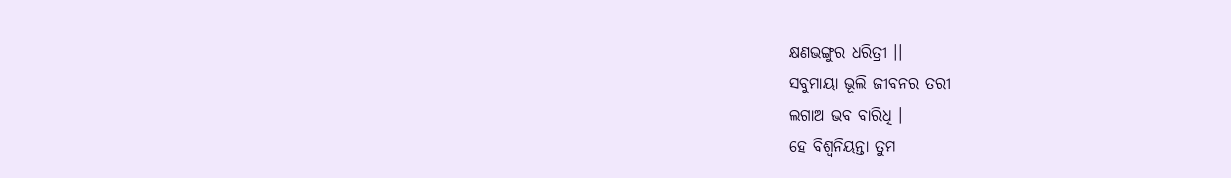କ୍ଷଣଭଙ୍ଗୁର ଧରିତ୍ରୀ ।।
ସବୁମାୟା ଭୂଲି ଜୀବନର ତରୀ
ଲଗାଅ ଭବ ବାରିଧି ।
ହେ ବିଶ୍ବନିୟନ୍ତା ତୁମ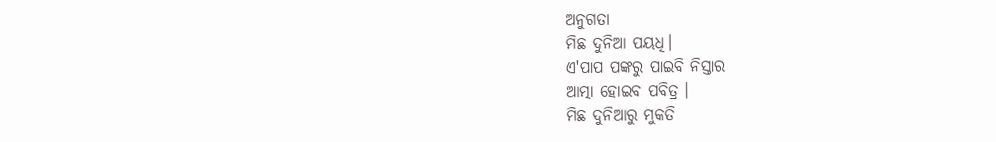ଅନୁଗତା
ମିଛ ଦୁନିଆ ପୟଧି।
ଏ'ପାପ ପଙ୍କରୁ ପାଇବି ନିସ୍ତାର
ଆତ୍ମା ହୋଇବ ପବିତ୍ର ।
ମିଛ ଦୁନିଆରୁ ମୁକତି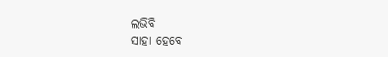ଲଭିବି
ସାହା ହେବେ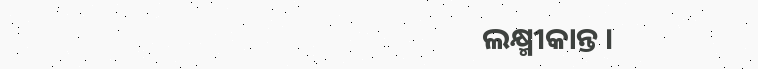ଲକ୍ଷ୍ମୀକାନ୍ତ ।